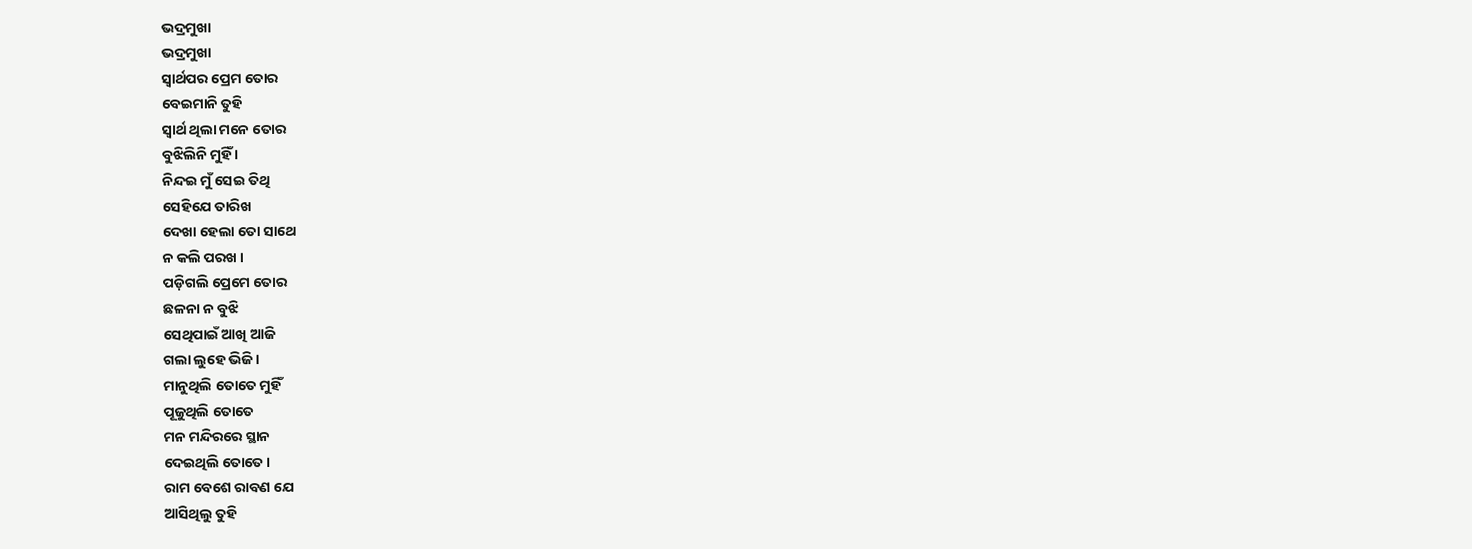ଭଦ୍ରମୁଖା
ଭଦ୍ରମୁଖା
ସ୍ୱାର୍ଥପର ପ୍ରେମ ତୋର
ବେଇମାନି ତୁହି
ସ୍ୱାର୍ଥ ଥିଲା ମନେ ତୋର
ବୁଝିଲିନି ମୁହିଁ ।
ନିନ୍ଦଇ ମୁଁ ସେଇ ତିଥି
ସେହିଯେ ତାରିଖ
ଦେଖା ହେଲା ତୋ ସାଥେ
ନ କଲି ପରଖ ।
ପଡ଼ିଗଲି ପ୍ରେମେ ତୋର
ଛଳନା ନ ବୁଝି
ସେଥିପାଇଁ ଆଖି ଆଜି
ଗଲା ଲୁହେ ଭିଜି ।
ମାନୁଥିଲି ତୋତେ ମୁହିଁ
ପୂଜୁଥିଲି ତୋତେ
ମନ ମନ୍ଦିରରେ ସ୍ଥାନ
ଦେଇଥିଲି ତୋତେ ।
ରାମ ବେଶେ ରାବଣ ଯେ
ଆସିଥିଲୁ ତୁହି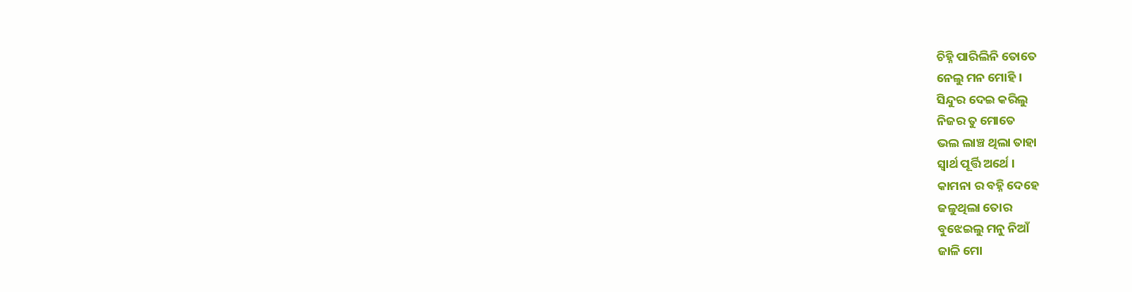ଚିହ୍ନି ପାରିଲିନି ତୋତେ
ନେଲୁ ମନ ମୋହି ।
ସିନ୍ଦୁର ଦେଇ କରିଲୁ
ନିଜର ତୁ ମୋତେ
ଭଲ ଲାଞ୍ଚ ଥିଲା ତାହା
ସ୍ୱାର୍ଥ ପୂର୍ତ୍ତି ଅର୍ଥେ ।
କାମନା ର ବହ୍ନି ଦେହେ
ଜଳୁଥିଲା ତୋର
ବୁଝେଇଲୁ ମନୁ ନିଆଁ
ଜାଳି ମୋ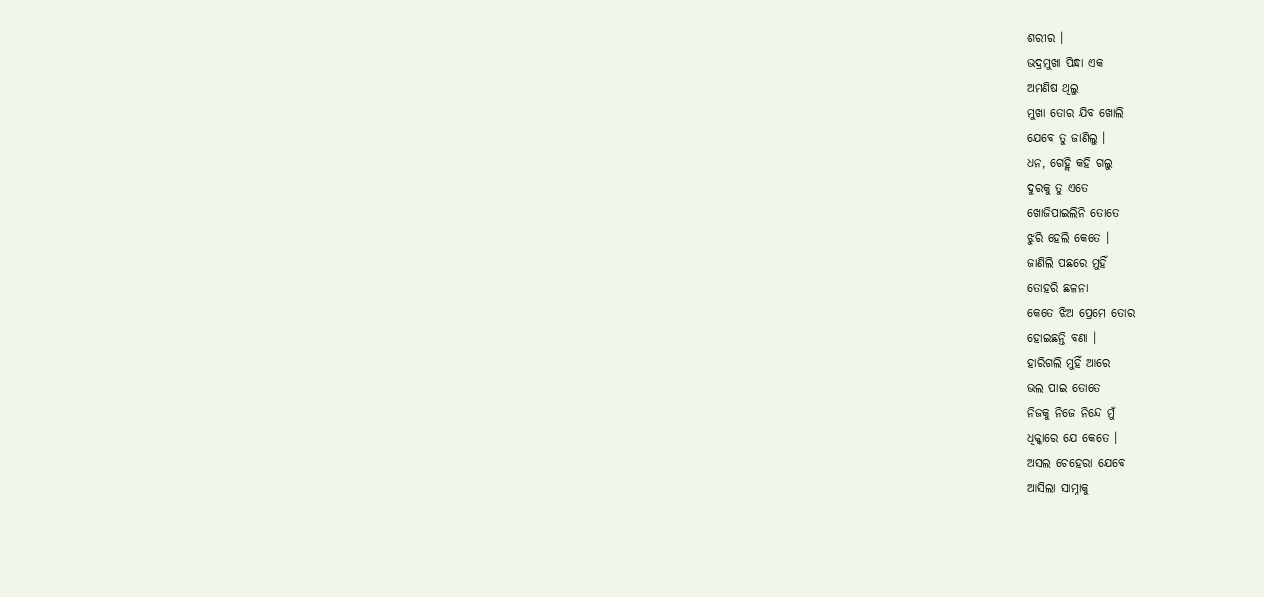ଶରୀର ।
ଭଦ୍ରମୁଖା ପିନ୍ଧା ଏକ
ଅମଣିଷ ଥିଲୁ
ମୁଖା ତୋର ଯିବ ଖୋଲି
ଯେବେ ତୁ ଜାଣିଲୁ ।
ଧନ, ଗେହ୍ଲି କହି ଗଲୁ
ଦୁରକୁ ତୁ ଏତେ
ଖୋଜିପାଇଲିନି ତୋତେ
ଝୁରି ହେଲି କେତେ ।
ଜାଣିଲି ପଛରେ ମୁହିଁ
ତୋହରି ଛଳନା
କେତେ ଝିଅ ପ୍ରେମେ ତୋର
ହୋଇଛନ୍ତି ବଣା ।
ହାରିଗଲି ମୁହିଁ ଆରେ
ଭଲ ପାଇ ତୋତେ
ନିଜକୁ ନିଜେ ନିନ୍ଦେ ମୁଁ
ଧିକ୍କାରେ ଯେ କେତେ ।
ଅସଲ ଚେହେରା ଯେବେ
ଆସିଲା ସାମ୍ନାକୁ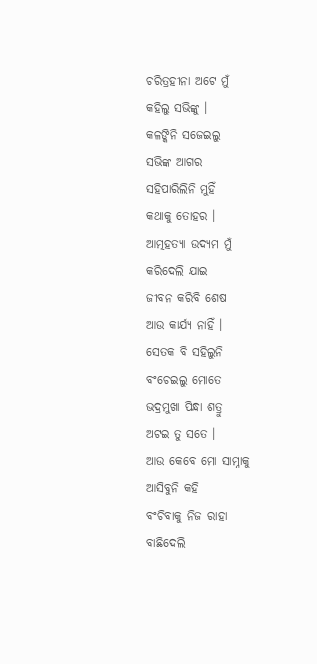ଚରିତ୍ରହୀନା ଅଟେ ମୁଁ
କହିଲୁ ସଭିଙ୍କୁ ।
କଳଙ୍କିନି ସଜେଇଲୁ
ସଭିଙ୍କ ଆଗର
ସହିପାରିଲିନି ମୁହିଁ
କଥାକୁ ତୋହର ।
ଆତ୍ମହତ୍ୟା ଉଦ୍ୟମ ମୁଁ
କରିଦେଲି ଯାଇ
ଜୀବନ କରିବି ଶେଷ
ଆଉ କାର୍ଯ୍ୟ ନାହିଁ ।
ସେତକ ବି ସହିଲୁନି
ବଂଚେଇଲୁ ମୋତେ
ଭଦ୍ରମୁଖା ପିନ୍ଧା ଶତ୍ରୁ
ଅଟଇ ତୁ ସତେ ।
ଆଉ କେବେ ମୋ ସାମ୍ନାକୁ
ଆସିବୁନି କହି
ବଂଚିବାକୁ ନିଜ ରାହା
ବାଛିଦେଲି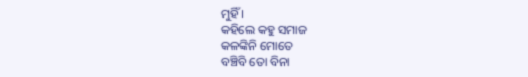ମୁହିଁ ।
କହିଲେ କହୁ ସମାଜ
କଳଙ୍କିନି ମୋତେ
ବଞ୍ଚିବି ତୋ ବିନା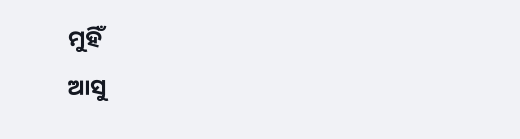ମୁହିଁ
ଆସୁ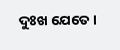ଦୁଃଖ ଯେତେ ।